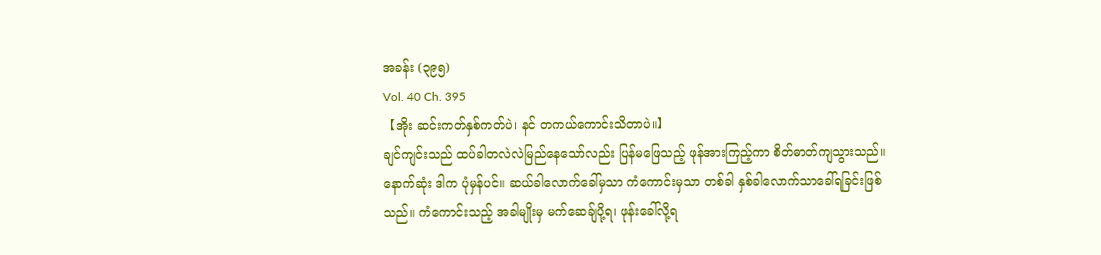အခန်း (၃၉၅)
Vol. 40 Ch. 395
【အိုး ဆင်းကတ်နှစ်ကတ်ပဲ၊ နင် တကယ်ကောင်းသိတာပဲ။】
ချင်ကျင်းသည် ထပ်ခါတလဲလဲမြည်နေသော်လည်း ပြန်မဖြေသည့် ဖုန်အားကြည့်ကာ စိတ်ဓာတ်ကျသွားသည်။ နောက်ဆုံး ဒါက ပုံမှန်ပင်။ ဆယ်ခါလောက်ခေါ်မှသာ ကံကောင်းမှသာ တစ်ခါ နှစ်ခါလောက်သာခေါ်ရခြင်းဖြစ်သည်။ ကံကောင်းသည့် အခါမျိုးမှ မက်ဆေချ်ပို့ရ၊ ဖုန်းခေါ်လို့ရ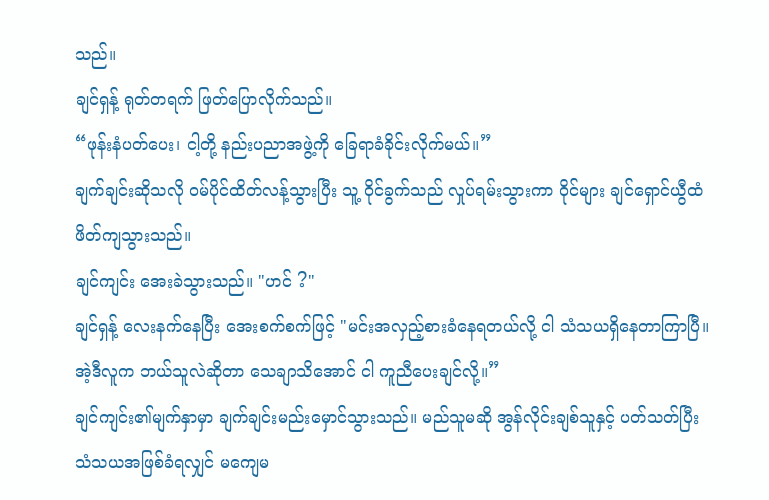သည်။
ချင်ရှန့် ရုတ်တရက် ဖြတ်ပြောလိုက်သည်။
“ဖုန်းနံပတ်ပေး၊ ငါ့တို့ နည်းပညာအဖွဲ့ကို ခြေရာခံခိုင်းလိုက်မယ်။”
ချက်ချင်းဆိုသလို ဝမ်ပိုင်ထိတ်လန့်သွားပြီး သူ့ ဝိုင်ခွက်သည် လှုပ်ရမ်းသွားကာ ဝိုင်များ ချင်ရှောင်ယွီထံဖိတ်ကျသွားသည်။
ချင်ကျင်း အေးခဲသွားသည်။ "ဟင် ?"
ချင်ရှန့် လေးနက်နေပြီး အေးစက်စက်ဖြင့် "မင်းအလှည့်စားခံနေရတယ်လို့ ငါ သံသယရှိနေတာကြာပြီ။ အဲ့ဒီလူက ဘယ်သူလဲဆိုတာ သေချာသိအောင် ငါ ကူညီပေးချင်လို့။”
ချင်ကျင်း၏မျက်နှာမှာ ချက်ချင်းမည်းမှောင်သွားသည်။ မည်သူမဆို အွန်လိုင်းချစ်သူနှင့် ပတ်သတ်ပြီး သံသယအဖြစ်ခံရလျှင် မကျေမ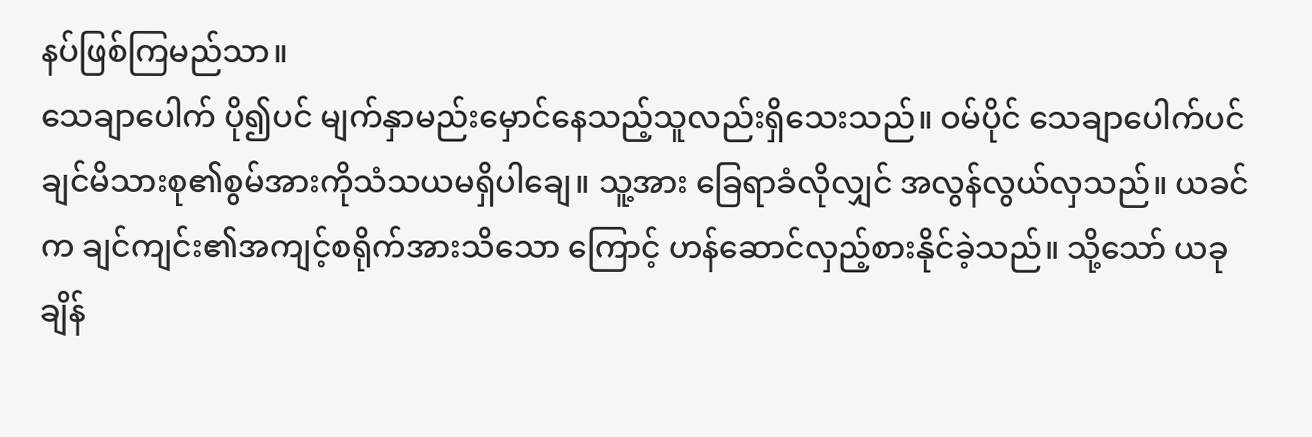နပ်ဖြစ်ကြမည်သာ။
သေချာပေါက် ပို၍ပင် မျက်နှာမည်းမှောင်နေသည့်သူလည်းရှိသေးသည်။ ဝမ်ပိုင် သေချာပေါက်ပင် ချင်မိသားစု၏စွမ်အားကိုသံသယမရှိပါချေ။ သူ့အား ခြေရာခံလိုလျှင် အလွန်လွယ်လှသည်။ ယခင်က ချင်ကျင်း၏အကျင့်စရိုက်အားသိသော ကြောင့် ဟန်ဆောင်လှည့်စားနိုင်ခဲ့သည်။ သို့သော် ယခုချိန်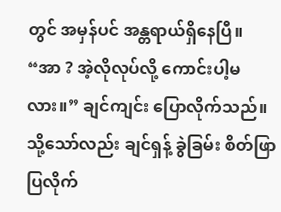တွင် အမှန်ပင် အန္တရာယ်ရှိနေပြီ။
“အာ ? အဲ့လိုလုပ်လို့ ကောင်းပါ့မလား။” ချင်ကျင်း ပြောလိုက်သည်။
သို့သော်လည်း ချင်ရှန့် ခွဲခြမ်း စိတ်ဖြာပြလိုက်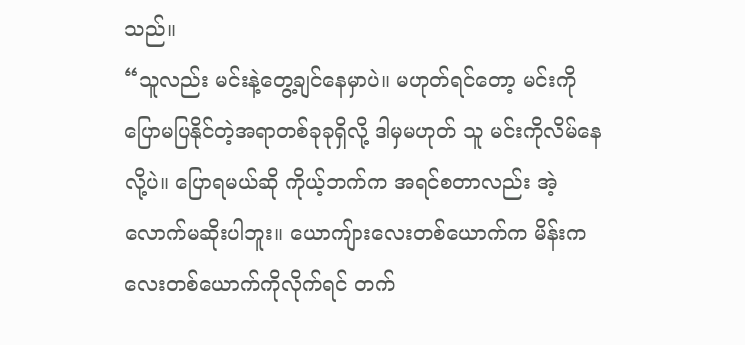သည်။
“သူလည်း မင်းနဲ့တွေ့ချင်နေမှာပဲ။ မဟုတ်ရင်တော့ မင်းကို ပြောမပြနိုင်တဲ့အရာတစ်ခုခုရှိလို့ ဒါမှမဟုတ် သူ မင်းကိုလိမ်နေလို့ပဲ။ ပြောရမယ်ဆို ကိုယ့်ဘက်က အရင်စတာလည်း အဲ့လောက်မဆိုးပါဘူး။ ယောကျ်ားလေးတစ်ယောက်က မိန်းက လေးတစ်ယောက်ကိုလိုက်ရင် တက်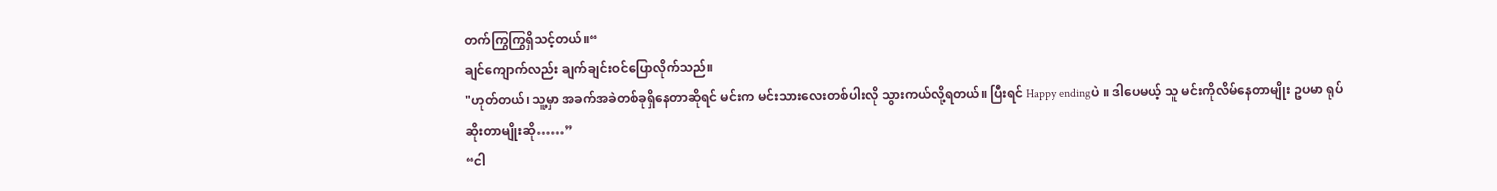တက်ကြွကြွရှိသင့်တယ်။“
ချင်ကျောက်လည်း ချက်ချင်းဝင်ပြောလိုက်သည်။
"ဟုတ်တယ်၊ သူ့မှာ အခက်အခဲတစ်ခုရှိနေတာဆိုရင် မင်းက မင်းသားလေးတစ်ပါးလို သွားကယ်လို့ရတယ်။ ပြီးရင် Happy endingပဲ ။ ဒါပေမယ့် သူ မင်းကိုလိမ်နေတာမျိုး ဥပမာ ရုပ်ဆိုးတာမျိုးဆို……”
“ငါ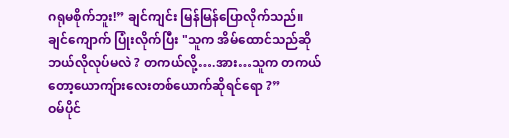ဂရုမစိုက်ဘူး!” ချင်ကျင်း မြန်မြန်ပြောလိုက်သည်။
ချင်ကျောက် ပြုံးလိုက်ပြီး "သူက အိမ်ထောင်သည်ဆို ဘယ်လိုလုပ်မလဲ ? တကယ်လို့….အား…သူက တကယ်တော့ယောကျ်ားလေးတစ်ယောက်ဆိုရင်ရော ?”
ဝမ်ပိုင်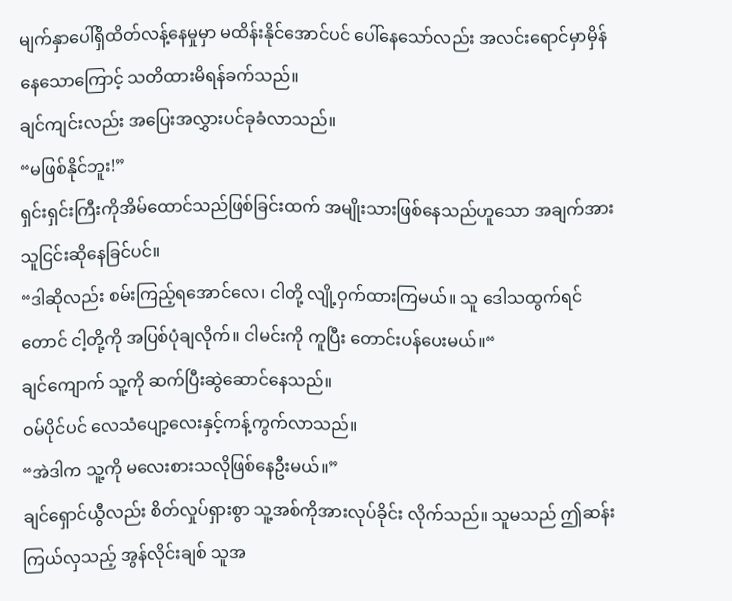မျက်နှာပေါ်ရှိထိတ်လန့်နေမှုမှာ မထိန်းနိုင်အောင်ပင် ပေါ်နေသော်လည်း အလင်းရောင်မှာမှိန်နေသောကြောင့် သတိထားမိရန်ခက်သည်။
ချင်ကျင်းလည်း အပြေးအလွှားပင်ခုခံလာသည်။
“မဖြစ်နိုင်ဘူး!”
ရှင်းရှင်းကြီးကိုအိမ်ထောင်သည်ဖြစ်ခြင်းထက် အမျိုးသားဖြစ်နေသည်ဟူသော အချက်အား သူငြင်းဆိုနေခြင်ပင်။
“ဒါဆိုလည်း စမ်းကြည့်ရအောင်လေ၊ ငါတို့ လျို့ဝှက်ထားကြမယ်။ သူ ဒေါသထွက်ရင်တောင် ငါ့တို့ကို အပြစ်ပုံချလိုက်။ ငါမင်းကို ကူပြီး တောင်းပန်ပေးမယ်။“
ချင်ကျောက် သူ့ကို ဆက်ပြီးဆွဲဆောင်နေသည်။
ဝမ်ပိုင်ပင် လေသံပျော့လေးနှင့်ကန့်ကွက်လာသည်။
“အဲဒါက သူ့ကို မလေးစားသလိုဖြစ်နေဦးမယ်။”
ချင်ရှောင်ယွီလည်း စိတ်လှုပ်ရှားစွာ သူ့အစ်ကိုအားလုပ်ခိုင်း လိုက်သည်။ သူမသည် ဤဆန်းကြယ်လှသည့် အွန်လိုင်းချစ် သူအ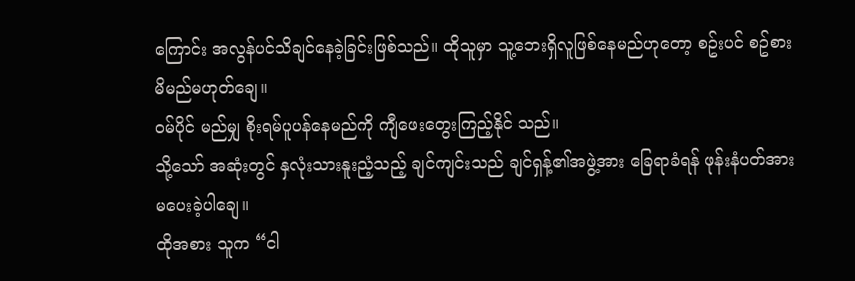ကြောင်း အလွန်ပင်သိချင်နေခဲ့ခြင်းဖြစ်သည်။ ထိုသူမှာ သူ့ဘေးရှိလူဖြစ်နေမည်ဟုတော့ စဥ်းပင် စဥ်စားမိမည်မဟုတ်ချေ။
ဝမ်ပိုင် မည်မျှ စိုးရမ်ပူပန်နေမည်ကို ကျီဖေးတွေးကြည့်နိုင် သည်။
သို့သော် အဆုံးတွင် နှလုံးသားနူးညံ့သည့် ချင်ကျင်းသည် ချင်ရှန့်၏အဖွဲ့အား ခြေရာခံရန် ဖုန်းနံပတ်အားမပေးခဲ့ပါချေ။
ထိုအစား သူက “ငါ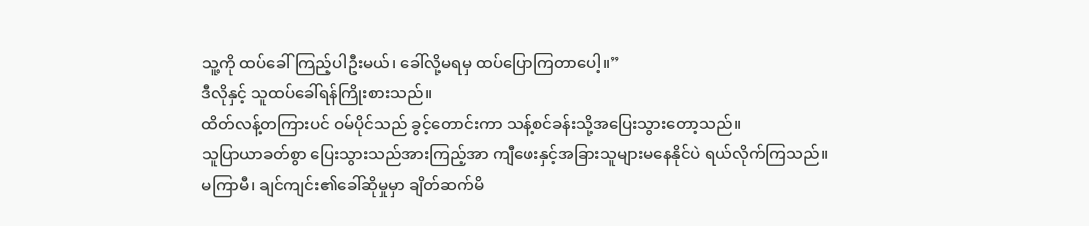သူ့ကို ထပ်ခေါ်ကြည့်ပါဦးမယ်၊ ခေါ်လို့မရမှ ထပ်ပြောကြတာပေါ့။”
ဒီလိုနှင့် သူထပ်ခေါ်ရန်ကြိုးစားသည်။
ထိတ်လန့်တကြားပင် ဝမ်ပိုင်သည် ခွင့်တောင်းကာ သန့်စင်ခန်းသို့အပြေးသွားတော့သည်။
သူပြာယာခတ်စွာ ပြေးသွားသည်အားကြည့်အာ ကျီဖေးနှင့်အခြားသူများမနေနိုင်ပဲ ရယ်လိုက်ကြသည်။
မကြာမီ၊ ချင်ကျင်း၏ခေါ်ဆိုမှုမှာ ချိတ်ဆက်မိ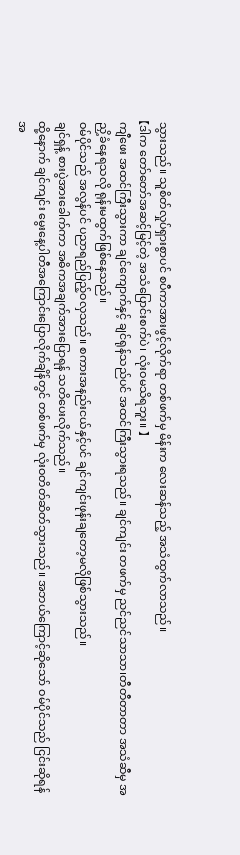သွားသည်။ သူစိတ်လှုပ်ရှားစွာပင် စပီကာအားဖွင့်လိုက်ရာ တစ်ဖက်မှ မိန်းက လေးဆန်သည့် အသံထွက်လာသည်။
【ဒါက တော်တော်အဆင့်မြင့်တဲ့ အသံပြောင်းစက်ပဲ၊ လုံးဝမသိရဘူး။ 】
ကျီဖေး အထင်ကြီးသွားကာ ချင်ကျောက်နှင့် ချင်ရုန်သည်ပင် အထင်ကြီးသွားရသည်။ ချင်ကျင်း တဖက်မှ ညင်ညင်သာသာ၊တီတီတာတာ အသံဆီမှ အညှိ့ခံနေရသလို ရုန်းမထွက်ဖြစ်နေသည်။
ဝမ်ပိုင်သည် အလွန်ပင် ပညာရည်ပြည့်ဝလှသည်။ စကားအနည်းငယ်နှင့်ပင် ချင်ကျင်းဖုန်းချတော့မလိုဖြစ်သွားသည်။
ချင်ရှန့် စားပွဲအားခေါက်ကာ အဓိကအချက်အားပြောရန် သတိပေးလိုက်သည်။
ထို့နောက် ချင်ကျင်း မွေးနေ့ပါတီအကြောင်းပြောလိုက်ချိန်တွင် တစ်ဖက်မှ လုံးဝတိတ်ဆိတ်သွားသည်။ အဘယ်ကြောင့်ဆိုသော် ဝမ်ပိုင်သည် ငြင်းဆိုရန်အ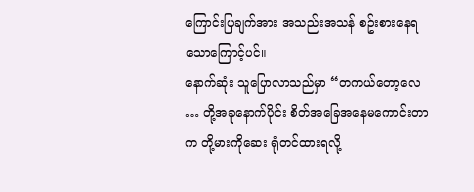ကြောင်းပြချက်အား အသည်းအသန် စဥ်းစားနေရသောကြောင့်ပင်။
နောက်ဆုံး သူပြောလာသည်မှာ “တကယ်တော့လေ … တို့အခုနောက်ပိုင်း စိတ်အခြေအနေမကောင်းတာက တို့မားကိုဆေး ရုံတင်ထားရလို့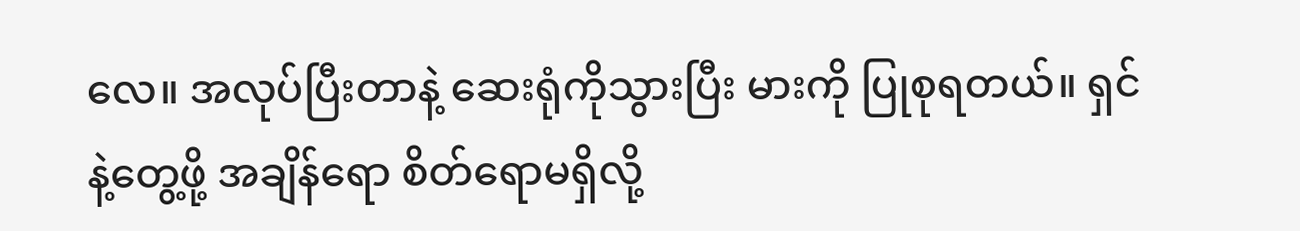လေ။ အလုပ်ပြီးတာနဲ့ ဆေးရုံကိုသွားပြီး မားကို ပြုစုရတယ်။ ရှင်နဲ့တွေ့ဖို့ အချိန်ရော စိတ်ရောမရှိလို့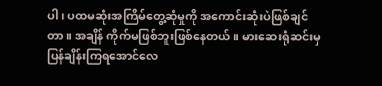ပါ၊ ပထမဆုံးအကြိမ်တွေ့ဆုံမှုကို အကောင်းဆုံးပဲဖြစ်ချင်တာ။ အချိန် ကိုက်မဖြစ်ဘူးဖြစ်နေတယ်။ မားဆေးရုံဆင်းမှ ပြန်ချိန်းကြရအောင်လေ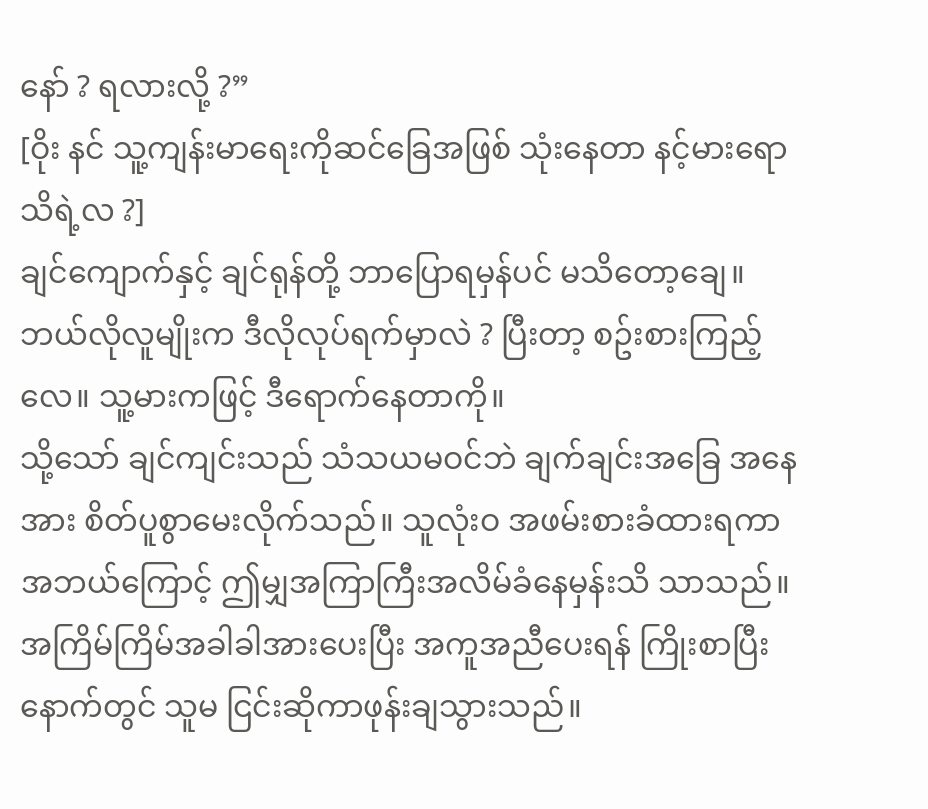နော် ? ရလားလို့ ?”
[ဝိုး နင် သူ့ကျန်းမာရေးကိုဆင်ခြေအဖြစ် သုံးနေတာ နင့်မားရောသိရဲ့လ ?]
ချင်ကျောက်နှင့် ချင်ရုန်တို့ ဘာပြောရမှန်ပင် မသိတော့ချေ။ ဘယ်လိုလူမျိုးက ဒီလိုလုပ်ရက်မှာလဲ ? ပြီးတာ့ စဥ်းစားကြည့်လေ။ သူ့မားကဖြင့် ဒီရောက်နေတာကို။
သို့သော် ချင်ကျင်းသည် သံသယမဝင်ဘဲ ချက်ချင်းအခြေ အနေအား စိတ်ပူစွာမေးလိုက်သည်။ သူလုံးဝ အဖမ်းစားခံထားရကာ အဘယ်ကြောင့် ဤမျှအကြာကြီးအလိမ်ခံနေမှန်းသိ သာသည်။
အကြိမ်ကြိမ်အခါခါအားပေးပြီး အကူအညီပေးရန် ကြိုးစာပြီးနောက်တွင် သူမ ငြင်းဆိုကာဖုန်းချသွားသည်။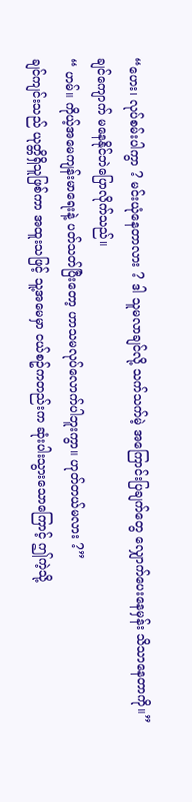“ဟေး၊ လုပ်စမ်းပါကွာ ? မင်းယုံနေတာလား ? ဒါ သူမလာချင်လို့ သက်သက်မဲ့ အကြောင်းပြချက်တွေ လျှောက်ပေးနေမှန်း သိသာနေတာကို။” ချင်ကျောက် မနေနိုင်ဘဲပြောလိုက်သည်။
“ ဟမ်။ ကိုယ့်အမေကျန်းမာရေးနဲ့ ပတ်သတ်ပြီးတော့ ဟာသမလုပ်လောက်ပါဘူးကွာ။ ဟုတ်တယ်မလား ?”
ချင်ကျင်းသည် ယုတ္တိရှိသူဖြစ်ကာ အထူးသဖြင့် သူ့အမေမှာ ငယ်စဥ်ကတည်းက ဆုံးပါးသွားသောကြောင့် ဤကဲ့သို့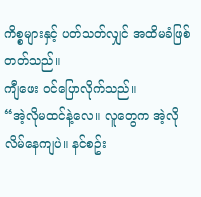ကိစ္စများနှင့် ပတ်သတ်လျှင် အထိမခံဖြစ်တတ်သည်။
ကျီဖေး ဝင်ပြောလိုက်သည်။
“အဲ့လိုမထင်နဲ့လေ။ လူတွေက အဲ့လိုလိမ်နေကျပဲ။ နင်စဥ်း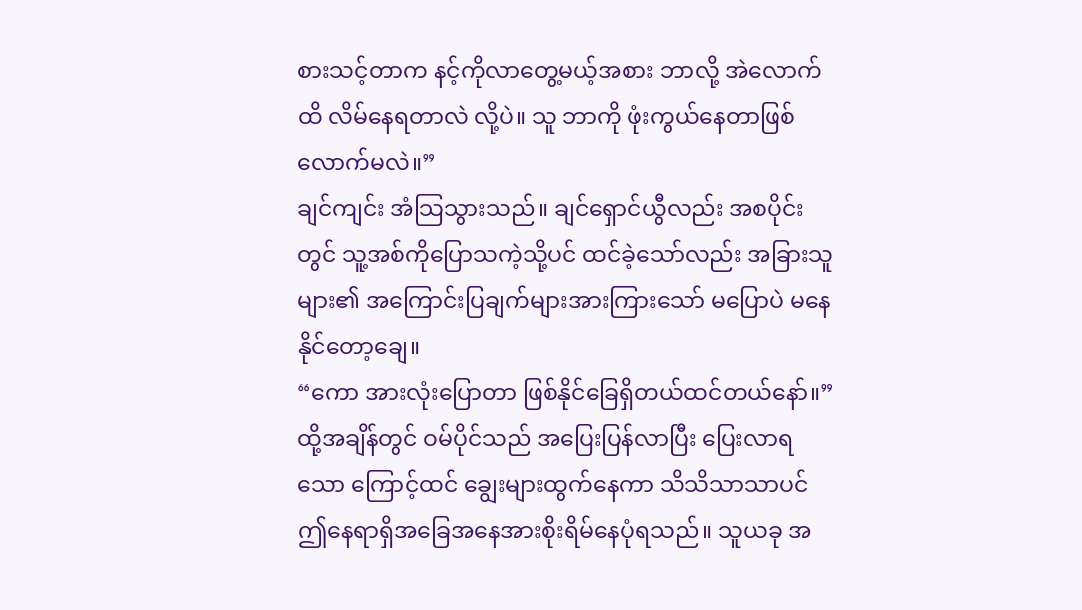စားသင့်တာက နင့်ကိုလာတွေ့မယ့်အစား ဘာလို့ အဲလောက်ထိ လိမ်နေရတာလဲ လို့ပဲ။ သူ ဘာကို ဖုံးကွယ်နေတာဖြစ်လောက်မလဲ။”
ချင်ကျင်း အံသြသွားသည်။ ချင်ရှောင်ယွီလည်း အစပိုင်းတွင် သူ့အစ်ကိုပြောသကဲ့သို့ပင် ထင်ခဲ့သော်လည်း အခြားသူများ၏ အကြောင်းပြချက်များအားကြားသော် မပြောပဲ မနေနိုင်တော့ချေ။
“ကော အားလုံးပြောတာ ဖြစ်နိုင်ခြေရှိတယ်ထင်တယ်နော်။”
ထို့အချိန်တွင် ဝမ်ပိုင်သည် အပြေးပြန်လာပြီး ပြေးလာရသော ကြောင့်ထင် ချွေးများထွက်နေကာ သိသိသာသာပင် ဤနေရာရှိအခြေအနေအားစိုးရိမ်နေပုံရသည်။ သူယခု အ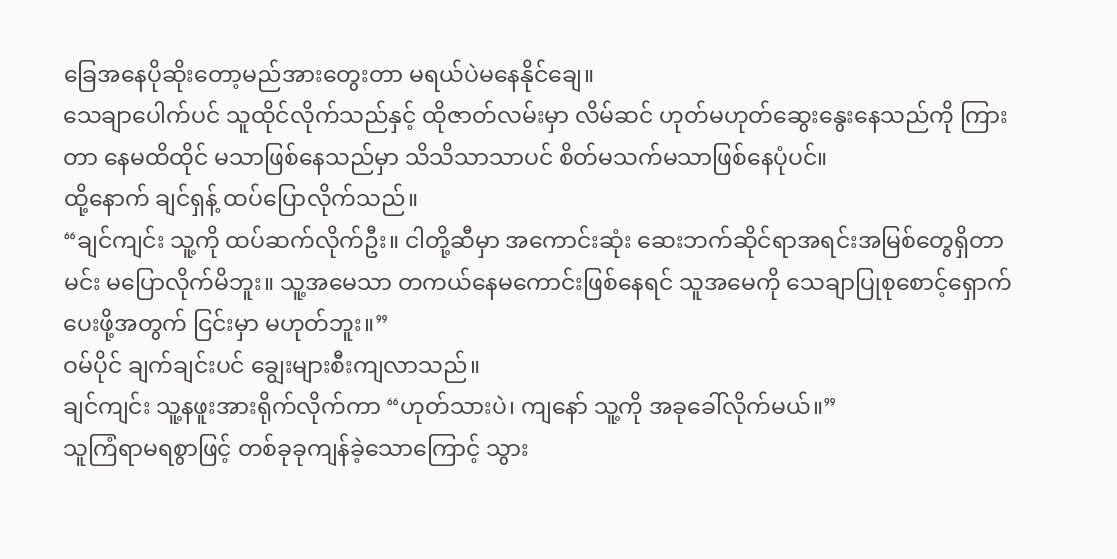ခြေအနေပိုဆိုးတော့မည်အားတွေးတာ မရယ်ပဲမနေနိုင်ချေ။
သေချာပေါက်ပင် သူထိုင်လိုက်သည်နှင့် ထိုဇာတ်လမ်းမှာ လိမ်ဆင် ဟုတ်မဟုတ်ဆွေးနွေးနေသည်ကို ကြားတာ နေမထိထိုင် မသာဖြစ်နေသည်မှာ သိသိသာသာပင် စိတ်မသက်မသာဖြစ်နေပုံပင်။
ထို့နောက် ချင်ရှန့် ထပ်ပြောလိုက်သည်။
“ချင်ကျင်း သူ့ကို ထပ်ဆက်လိုက်ဦး။ ငါတို့ဆီမှာ အကောင်းဆုံး ဆေးဘက်ဆိုင်ရာအရင်းအမြစ်တွေရှိတာ မင်း မပြောလိုက်မိဘူး။ သူ့အမေသာ တကယ်နေမကောင်းဖြစ်နေရင် သူအမေကို သေချာပြုစုစောင့်ရှောက်ပေးဖို့အတွက် ငြင်းမှာ မဟုတ်ဘူး။”
ဝမ်ပိုင် ချက်ချင်းပင် ချွေးများစီးကျလာသည်။
ချင်ကျင်း သူ့နဖူးအားရိုက်လိုက်ကာ “ဟုတ်သားပဲ၊ ကျနော် သူ့ကို အခုခေါ်လိုက်မယ်။”
သူကြံရာမရစွာဖြင့် တစ်ခုခုကျန်ခဲ့သောကြောင့် သွား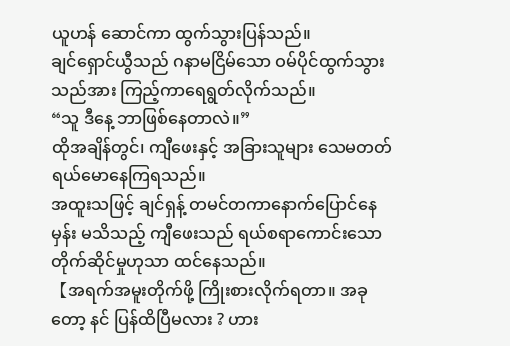ယူဟန် ဆောင်ကာ ထွက်သွားပြန်သည်။
ချင်ရှောင်ယွီသည် ဂနာမငြိမ်သော ဝမ်ပိုင်ထွက်သွားသည်အား ကြည့်ကာရေရွတ်လိုက်သည်။
“သူ ဒီနေ့ ဘာဖြစ်နေတာလဲ။”
ထိုအချိန်တွင်၊ ကျီဖေးနှင့် အခြားသူများ သေမတတ်ရယ်မောနေကြရသည်။
အထူးသဖြင့် ချင်ရှန့် တမင်တကာနောက်ပြောင်နေမှန်း မသိသည့် ကျီဖေးသည် ရယ်စရာကောင်းသော တိုက်ဆိုင်မှုဟုသာ ထင်နေသည်။
【အရက်အမူးတိုက်ဖို့ ကြိုးစားလိုက်ရတာ။ အခုတော့ နင် ပြန်ထိပြီမလား ? ဟား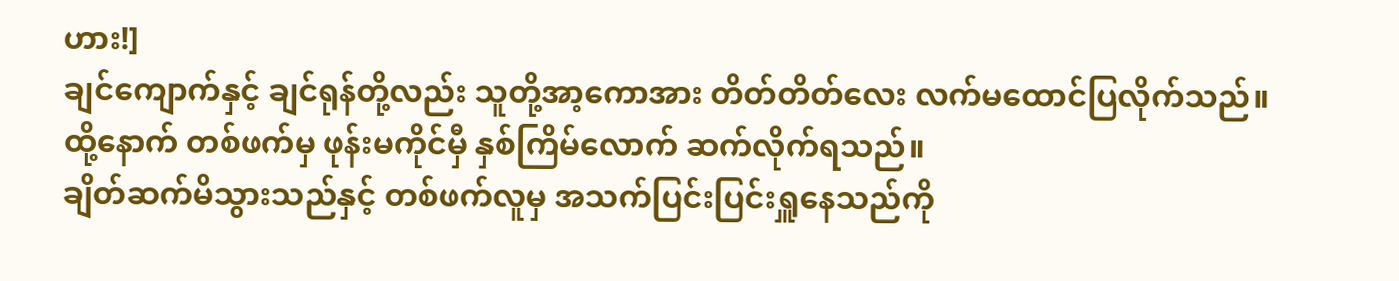ဟား!]
ချင်ကျောက်နှင့် ချင်ရုန်တို့လည်း သူတို့အာ့ကောအား တိတ်တိတ်လေး လက်မထောင်ပြလိုက်သည်။
ထို့နောက် တစ်ဖက်မှ ဖုန်းမကိုင်မှီ နှစ်ကြိမ်လောက် ဆက်လိုက်ရသည်။
ချိတ်ဆက်မိသွားသည်နှင့် တစ်ဖက်လူမှ အသက်ပြင်းပြင်းရှူနေသည်ကို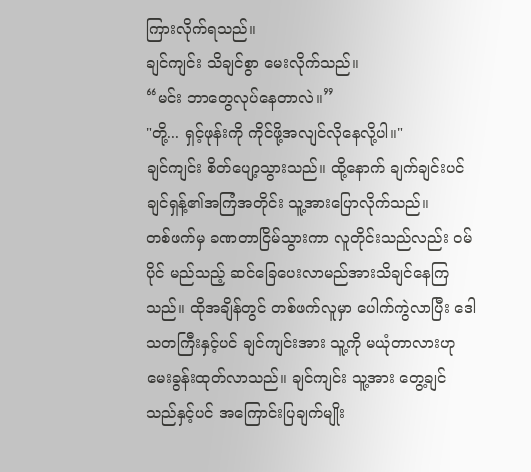ကြားလိုက်ရသည်။
ချင်ကျင်း သိချင်စွာ မေးလိုက်သည်။
“မင်း ဘာတွေလုပ်နေတာလဲ။”
"တို့... ရှင့်ဖုန်းကို ကိုင်ဖို့အလျင်လိုနေလို့ပါ။"
ချင်ကျင်း စိတ်ပျော့သွားသည်။ ထို့နောက် ချက်ချင်းပင် ချင်ရှန့်၏အကြံအတိုင်း သူ့အားပြောလိုက်သည်။
တစ်ဖက်မှ ခဏတာငြိမ်သွားကာ လူတိုင်းသည်လည်း ဝမ်ပိုင် မည်သည့် ဆင်ခြေပေးလာမည်အားသိချင်နေကြသည်။ ထိုအချိန်တွင် တစ်ဖက်လူမှာ ပေါက်ကွဲလာပြီး ဒေါသတကြီးနှင့်ပင် ချင်ကျင်းအား သူ့ကို မယုံတာလားဟု မေးခွန်းထုတ်လာသည်။ ချင်ကျင်း သူ့အား တွေ့ချင်သည်နှင့်ပင် အကြောင်းပြချက်မျိုး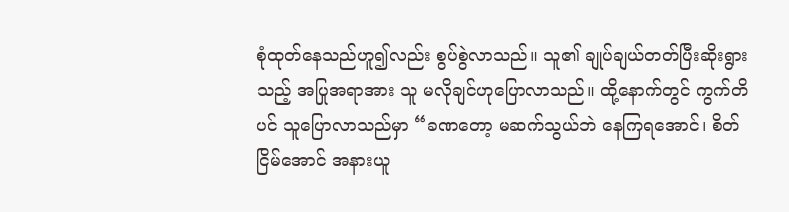စုံထုတ်နေသည်ဟူ၍လည်း စွပ်စွဲလာသည်။ သူ၏ ချုပ်ချယ်တတ်ပြီးဆိုးရွားသည့် အပြုအရာအား သူ မလိုချင်ဟုပြောလာသည်။ ထို့နောက်တွင် ကွက်တိပင် သူပြောလာသည်မှာ “ခဏတော့ မဆက်သွယ်ဘဲ နေကြရအောင်၊ စိတ်ငြိမ်အောင် အနားယူ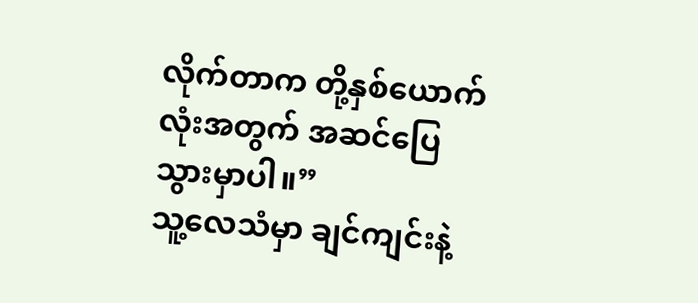လိုက်တာက တို့နှစ်ယောက်လုံးအတွက် အဆင်ပြေသွားမှာပါ။”
သူ့လေသံမှာ ချင်ကျင်းနဲ့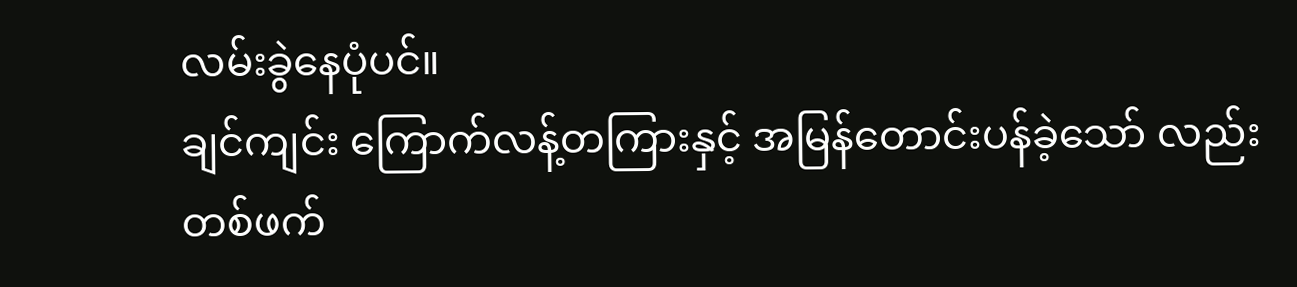လမ်းခွဲနေပုံပင်။
ချင်ကျင်း ကြောက်လန့်တကြားနှင့် အမြန်တောင်းပန်ခဲ့သော် လည်း တစ်ဖက်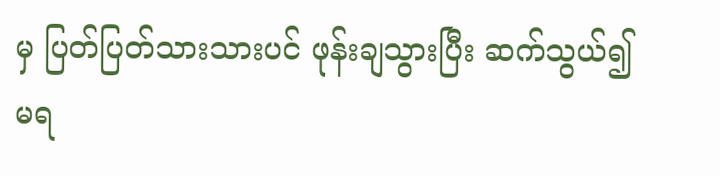မှ ပြတ်ပြတ်သားသားပင် ဖုန်းချသွားပြီး ဆက်သွယ်၍မရ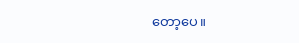တော့ပေ။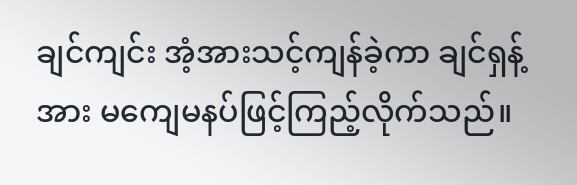ချင်ကျင်း အံ့အားသင့်ကျန်ခဲ့ကာ ချင်ရှန့်အား မကျေမနပ်ဖြင့်ကြည့်လိုက်သည်။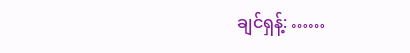ချင်ရှန့်: ……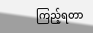ကြည့်ရတာ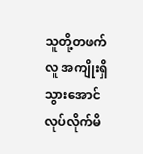သူတို့တဖက်လူ အကျိုးရှိသွားအောင် လုပ်လိုက်မိ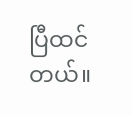ပြီထင်တယ်။